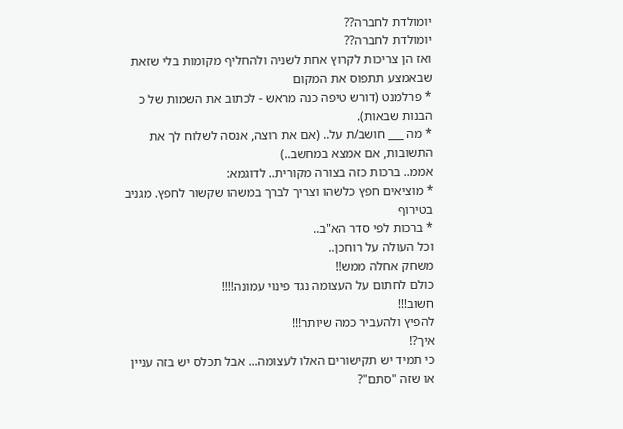יומולדת לחברה??
יומולדת לחברה??
ואז הן צריכות לקרוץ אחת לשניה ולהחליף מקומות בלי שזאת שבאמצע תתפוס את המקום
* פרלמנט (דורש טיפה כנה מראש - לכתוב את השמות של כ הבנות שבאות).
* מה ___ חושב/ת על.. (אם את רוצה, אנסה לשלוח לך את התשובות, אם אמצא במחשב..)
אממ.. ברכות כזה בצורה מקורית.. לדוגמא:
* מוציאים חפץ כלשהו וצריך לברך במשהו שקשור לחפץ. מגניב בטירוף
* ברכות לפי סדר הא"ב..
וכל העולה על רוחכן..
משחק אחלה ממש!!
כולם לחתום על העצומה נגד פינוי עמונה!!!!
חשוב!!!
להפיץ ולהעביר כמה שיותר!!!
איך?!
כי תמיד יש תקישורים האלו לעצומה... אבל תכלס יש בזה עניין או שזה "סתם"?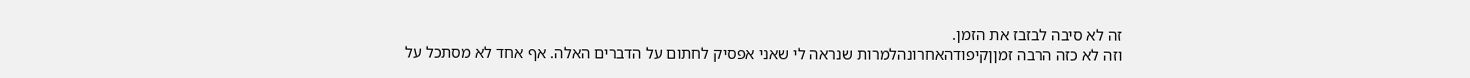זה לא סיבה לבזבז את הזמן.
וזה לא כזה הרבה זמןןקיפודהאחרונהלמרות שנראה לי שאני אפסיק לחתום על הדברים האלה. אף אחד לא מסתכל על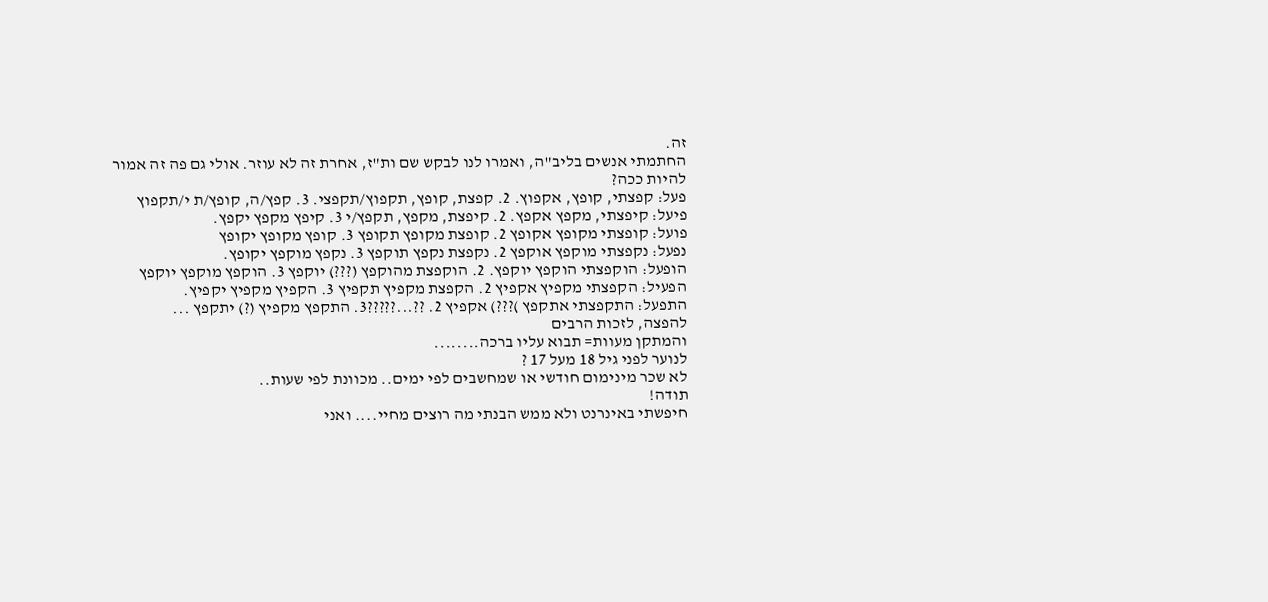זה.
החתמתי אנשים בליב"ה, ואמרו לנו לבקש שם ות"ז, אחרת זה לא עוזר. אולי גם פה זה אמור להיות ככה?
פעל: קפצתי, קופץ, אקפוץ. 2. קפצת, קופץ, תקפוץ/תקפצי. 3. קפץ/ה, קופץ/ת י/תקפוץ
פיעל: קיפצתי, מקפץ אקפץ. 2. קיפצת, מקפץ, תקפץ/י 3. קיפץ מקפץ יקפץ.
פועל: קופצתי מקופץ אקופץ 2. קופצת מקופץ תקופץ 3. קופץ מקופץ יקופץ
נפעל: נקפצתי מוקפץ אוקפץ 2. נקפצת נקפץ תוקפץ 3. נקפץ מוקפץ יקופץ.
הופעל: הוקפצתי הוקפץ יוקפץ. 2. הוקפצת מהוקפץ (???) יוקפץ 3. הוקפץ מוקפץ יוקפץ
הפעיל: הקפצתי מקפיץ אקפיץ 2. הקפצת מקפיץ תקפיץ 3. הקפיץ מקפיץ יקפיץ.
התפעל: התקפצתי אתקפץ )???) אקפיץ 2. ??...?????3. התקפץ מקפיץ (?) יתקפץ ...
להפצה, לזכות הרבים
והמתקן מעוות= תבוא עליו ברכה........
לנוער לפני גיל 18 מעל 17 ?
לא שכר מינימום חודשי או שמחשבים לפי ימים.. מכוונת לפי שעות..
תודה!
חיפשתי באינרנט ולא ממש הבנתי מה רוצים מחיי.... ואני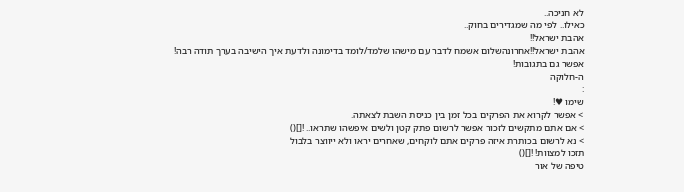לא חניכה..
כאילו.. לפי מה שמגדירים בחוק..
אהבת ישראל!!
אהבת ישראל!!אחרונהשלום אשמח לדבר עם מישהו שלמד/לומד בדימונה ולדעת איך הישיבה בערך תודה רבה!
אפשר גם בתגובות!
ה-חלוקה
:
שימו ♥!
> אפשר לקרוא את הפרקים בכל זמן בין כניסת השבת לצאתה.
> אם אתם מתקשים לזכור אפשר לרשום פתק קטן ולשים איפשהו שתראו.. ![]()
> נא לרשום בכותרת איזה פרקים אתם לוקחים, שאחרים יראו ולא ייווצר בלבול
תזכו למצוות! ![]()
טיפה של אור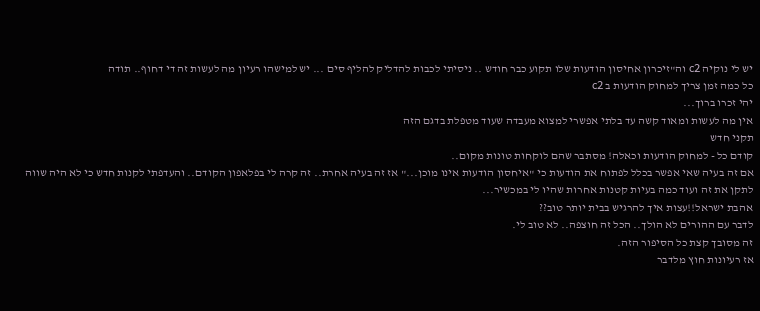יש לי נוקיה c2 וה"זיכרון אחיסון הודעות שלו תקוע כבר חודש .. ניסיתי לכבות להדליק להליף סים ... יש למישהו רעיון מה לעשות זה די דחוף.. תודה
כל כמה זמן צריך למחוק הודעות ב c2
יהי זכרו ברוך...
אין מה לעשות ומאוד קשה עד בלתי אפשרי למצוא מעבדה שעוד מטפלת בדגם הזה
תקני חדש
קודם כל - למחוק הודעות וכאלה! מסתבר שהם לוקחות טונות מקום..
אם זה בעיה שאי אפשר בכלל לפתוח את הודעות כי "איחסון הודעות אינו מוכן..." אז זה בעיה אחרת.. זה קרה לי בפלאפון הקודם.. והעדפתי לקנות חדש כי לא היה שווה לתקן את זה ועוד כמה בעיות קטנות אחרות שהיו לי במכשיר...
אהבת ישראל!!עצות איך להרגיש בבית יותר טוב??
לדבר עם ההורים לא הולך.. הכל זה חוצפה.. לא טוב לי.
זה מסובך קצת כל הסיפור הזה.
אז רעיונות חוץ מלדבר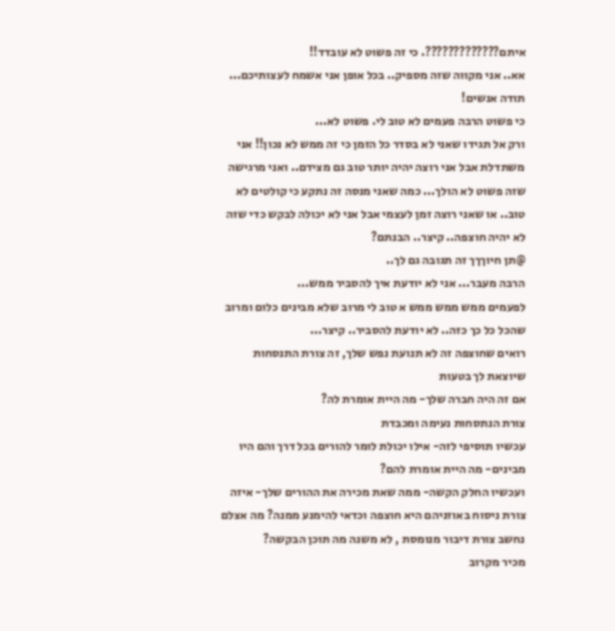איתם?????????????. כי זה פשוט לא עובדד!!
אא.. אני מקווה שזה מספיק.. בכל אופן אני אשמח לעצותיכם...
תודה אנשים!
כי פשוט הרבה פעמים לא טוב לי. פשוט לא...
ורק אל תגידו שאני לא בסדר כל הזמן כי זה ממש לא נכון!! אני משתדלת אבל אני רוצה יהיה יותר טוב גם מצידם.. ואני מרגישה שזה פשוט לא הולך... כמה שאני מנסה זה נתקע כי קולטים לא טוב.. או שאני רוצה זמן לעצמי אבל אני לא יכולה לבקש כדי שזה לא יהיה חוצפה.. קיצר.. הבנתם?
@תן חיוךךך זה תגובה גם לך..
הרבה מעבר... אני לא יודעת איך להסביר ממש...
לפעמים ממש ממש ממש א טוב לי מרוב שלא מבינים כלום ומרוב שהכל כל כך כזה.. לא יודעת להסביר.. קיצר...
רואים שחוצפה זה לא תנועת נפש שלך, זה צורת התנסחות שיוצאת לך בטעות
אם זה היה חברה שלך- מה היית אומרת לה?
צורת הנתסחות נעימה ומכבדת
עכשיו תוסיפי לזה- אילו יכולת לומר להורים בכל דרך והם היו מבינים- מה היית אומרת להם?
ועכשיו החלק הקשה- ממה שאת מכירה את ההורים שלך- איזה צורת ניסוח באוזניהם היא חוצפה וכדאי להימנע ממנה? מה אצלם נחשב צורת דיבור מנומסת , לא משנה מה תוכן הבקשה?
מכיר מקרוב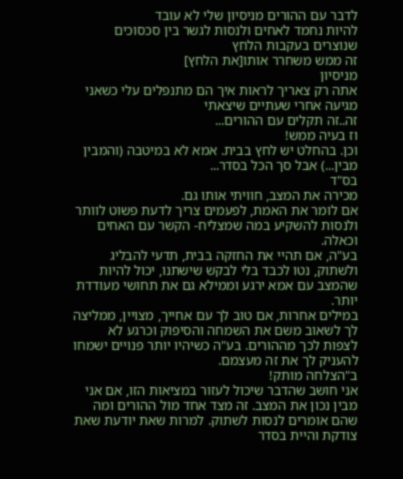לדבר עם ההורים מניסיון שלי לא עובד
להיות נחמד לאחים ולנסות לגשר בין סכסוכים שנוצרים בעקבות הלחץ
זה ממש משחרר אותו[את הלחץ]
מניסיון
אתה רק צאריך לראות איך הם מתנפלים עלי כשאני מגיעה אחרי שעתיים שיצאתי
זה..זה תקלים עם ההורים...
וז בעיה ממש!
וכן. בהחלט יש לחץ בבית. אמא לא במיטבה (והמבין מבין...) אבל סך הכל בסדר...
בס"ד
מכירה את המצב, חוויתי אותו גם.
אם לומר את האמת, לפעמים צריך לדעת פשוט לוותר ולנסות להשקיע במה שמצליח- הקשר עם האחים וכאלה.
בע"ה, אם תהיי את החזקה בבית, תדעי להבליג ולשתוק, נטו לכבד בלי לבקש שישתנו, יכול להיות שהמצב עם אמא ירגע וממילא גם את תחושי מעודדת יותר.
במילים אחרות, אם טוב לך עם אחייך, מצויין, ממליצה לך לשאוב משם את השמחה והסיפוק וכרגע לא לצפות לכך מההורים. בע"ה כשיהיו יותר פנויים ישמחו להעניק לך את זה מעצמם.
ב"הצלחה מותק!
אני חושב שהדבר שיכול לעזור במציאות הזו, אם אני מבין נכון את המצב. זה מצד אחד מול ההורים ומה שהם אומרים לנסות לשתוק. למרות שאת יודעת שאת צודקת והיית בסדר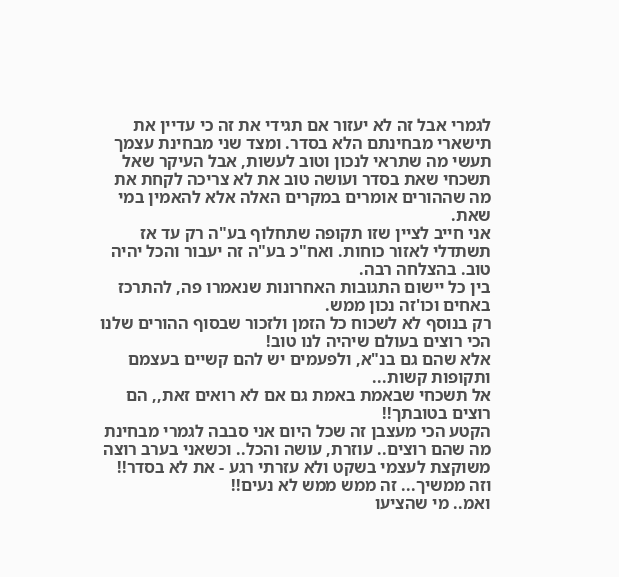לגמרי אבל זה לא יעזור אם תגידי את זה כי עדיין את תישארי מבחינתם הלא בסדר. ומצד שני מבחינת עצמך תעשי מה שתראי לנכון וטוב לעשות, אבל העיקר שאל תשכחי שאת בסדר ועושה טוב את לא צריכה לקחת את מה שההורים אומרים במקרים האלה אלא להאמין במי שאת.
אני חייב לציין שזו תקופה שתחלוף בע"ה רק עד אז תשתדלי לאזור כוחות. ואח"כ בע"ה זה יעבור והכל יהיה טוב. בהצלחה רבה.
בין כל יישום התגובות האחרונות שנאמרו פה, להתרכז באחים וכו'זה נכון ממש.
רק בנוסף לא לשכוח כל הזמן ולזכור שבסוף ההורים שלנו הכי רוצים בעולם שיהיה לנו טוב!
אלא שהם גם בנ"א, ולפעמים יש להם קשיים בעצמם ותקופות קשות...
אל תשכחי שבאמת באמת גם אם לא רואים זאת,, הם רוצים בטובתך!!
הקטע הכי מעצבן זה שכל היום אני סבבה לגמרי מבחינת מה שהם רוצים.. עוזרת, עושה והכל.. וכשאני בערב רוצה משוקצת לעצמי בשקט ולא עזרתי רגע - את לא בסדר!! וזה ממשיך... זה ממש ממש לא נעים!!
ואמ.. מי שהציעו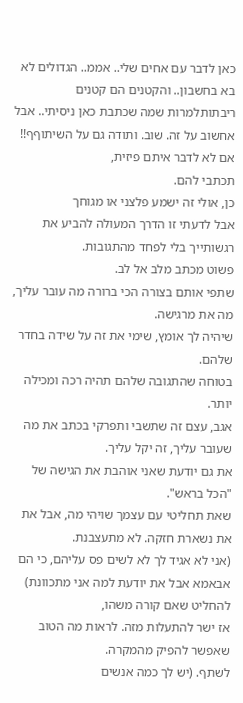כאן לדבר עם אחים שלי.. אממ.. הגדולים לא בא בחשבון.. והקטנים הם קטנים
ריבתותלמרות שמה שכתבת כאן ניסיתי.. אבל אחשוב על זה. שוב. ותודה גם על השיתוףף!!
אם לא לדבר איתם פיזית,
תכתבי להם.
כן, אולי זה ישמע פלצני או מגוחך
אבל לדעתי זו הדרך המעולה להביע את רגשותייך בלי לפחד מהתגובות.
פשוט מכתב מלב אל לב.
שתפי אותם בצורה הכי ברורה מה עובר עליך, מה את מרגישה.
שיהיה לך אומץ, שימי את זה על שידה בחדר שלהם.
בטוחה שהתגובה שלהם תהיה רכה ומכילה יותר.
אגב, עצם זה שתשבי ותפרקי בכתב את מה שעובר עליך, זה יקל עליך.
את גם יודעת שאני אוהבת את הגישה של "הכל בראש".
שאת תחליטי עם עצמך שויהי מה, אבל את
את נשארת חזקה. לא מתעצבנת.
(אני לא אגיד לך לא לשים פס עליהם, כי הם אבאמא אבל את יודעת למה אני מתכוונת)
להחליט שאם קורה משהו,
אז ישר להתעלות מזה. לראות מה הטוב שאפשר להפיק מהמקרה.
לשתף. (יש לך כמה אנשים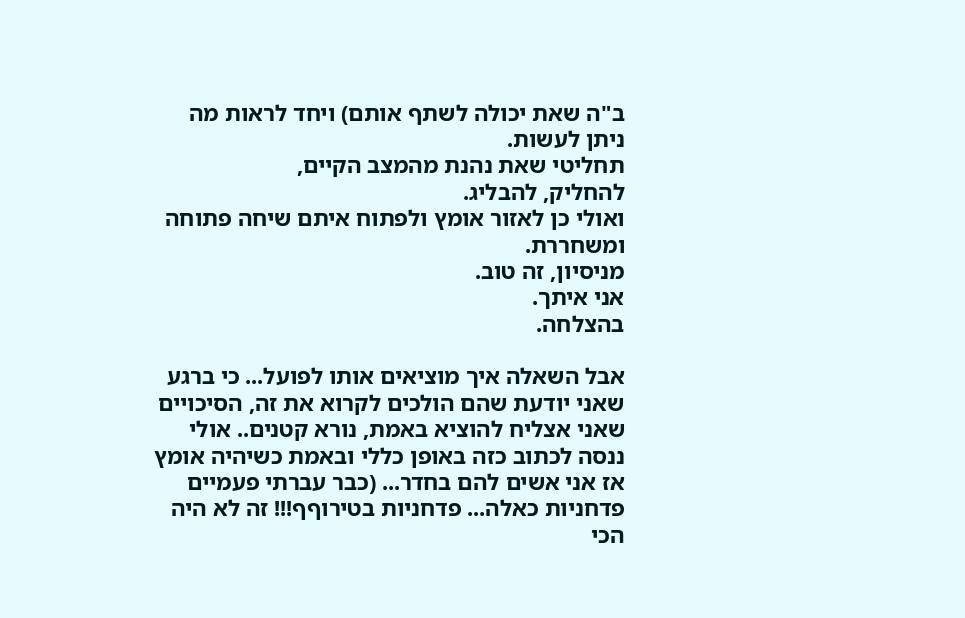ב"ה שאת יכולה לשתף אותם) ויחד לראות מה ניתן לעשות.
תחליטי שאת נהנת מהמצב הקיים,
להחליק, להבליג.
ואולי כן לאזור אומץ ולפתוח איתם שיחה פתוחה ומשחררת.
מניסיון, זה טוב.
אני איתך.
בהצלחה.

אבל השאלה איך מוציאים אותו לפועל... כי ברגע שאני יודעת שהם הולכים לקרוא את זה, הסיכויים שאני אצליח להוציא באמת, נורא קטנים.. אולי ננסה לכתוב כזה באופן כללי ובאמת כשיהיה אומץ אז אני אשים להם בחדר... (כבר עברתי פעמיים פדחניות כאלה... פדחניות בטירוףף!!! זה לא היה הכי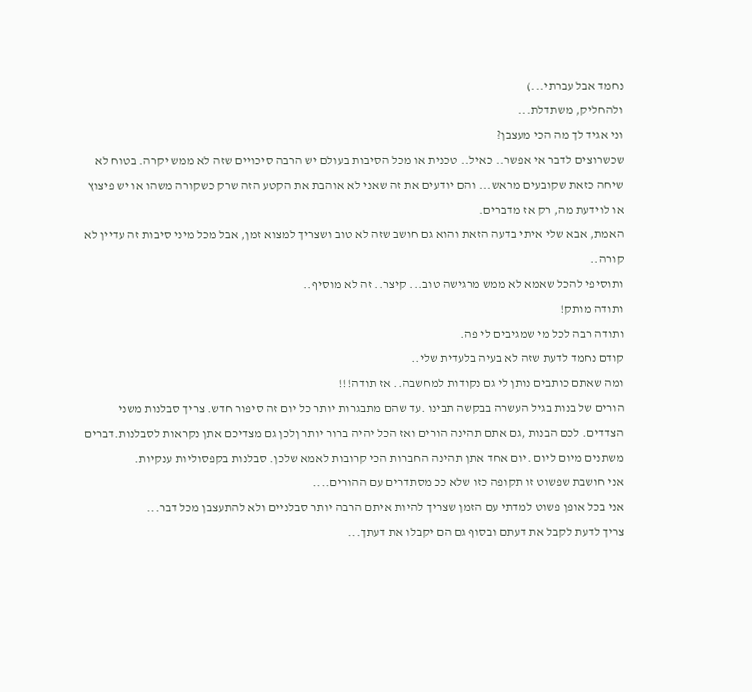נחמד אבל עברתי...)
ולהחליק, משתדלת...
וני אגיד לך מה הכי מעצבן?
שכשרוצים לדבר אי אפשר.. כאיל.. טכנית או מכל הסיבות בעולם יש הרבה סיכויים שזה לא ממש יקרה. בטוח לא שיחה כזאת שקובעים מראש... והם יודעים את זה שאני לא אוהבת את הקטע הזה שרק כשקורה משהו או יש פיצוץ או לוידעת מה, רק אז מדברים.
האמת, אבא שלי איתי בדעה הזאת והוא גם חושב שזה לא טוב ושצריך למצוא זמן, אבל מכל מיני סיבות זה עדיין לא קורה..
ותוסיפי להכל שאמא לא ממש מרגישה טוב... קיצר.. זה לא מוסיף..
ותודה מותק!
ותודה רבה לכל מי שמגיבים לי פה.
קודם נחמד לדעת שזה לא בעיה בלעדית שלי..
ומה שאתם כותבים נותן לי גם נקודות למחשבה.. אז תודה!!!
הורים של בנות בגיל העשרה בבקשה תבינו .עד שהם מתבגרות יותר כל יום זה סיפור חדש. צריך סבלנות משני הצדדים. לכם הבנות ,גם אתם תהינה הורים ואז הכל יהיה ברור יותר ןלכן גם מצדיכם אתן נקראות לסבלנות.דברים משתנים מיום ליום .יום אחד אתן תהינה החברות הכי קרובות לאמא שלכן. סבלנות בקפסוליות ענקיות.
אני חושבת שפשוט זו תקופה כזו שלא ככ מסתדרים עם ההורים....
אני בכל אופן פשוט למדתי עם הזמן שצריך להיות איתם הרבה יותר סבלניים ולא להתעצבן מכל דבר...
צריך לדעת לקבל את דעתם ובסוף גם הם יקבלו את דעתך...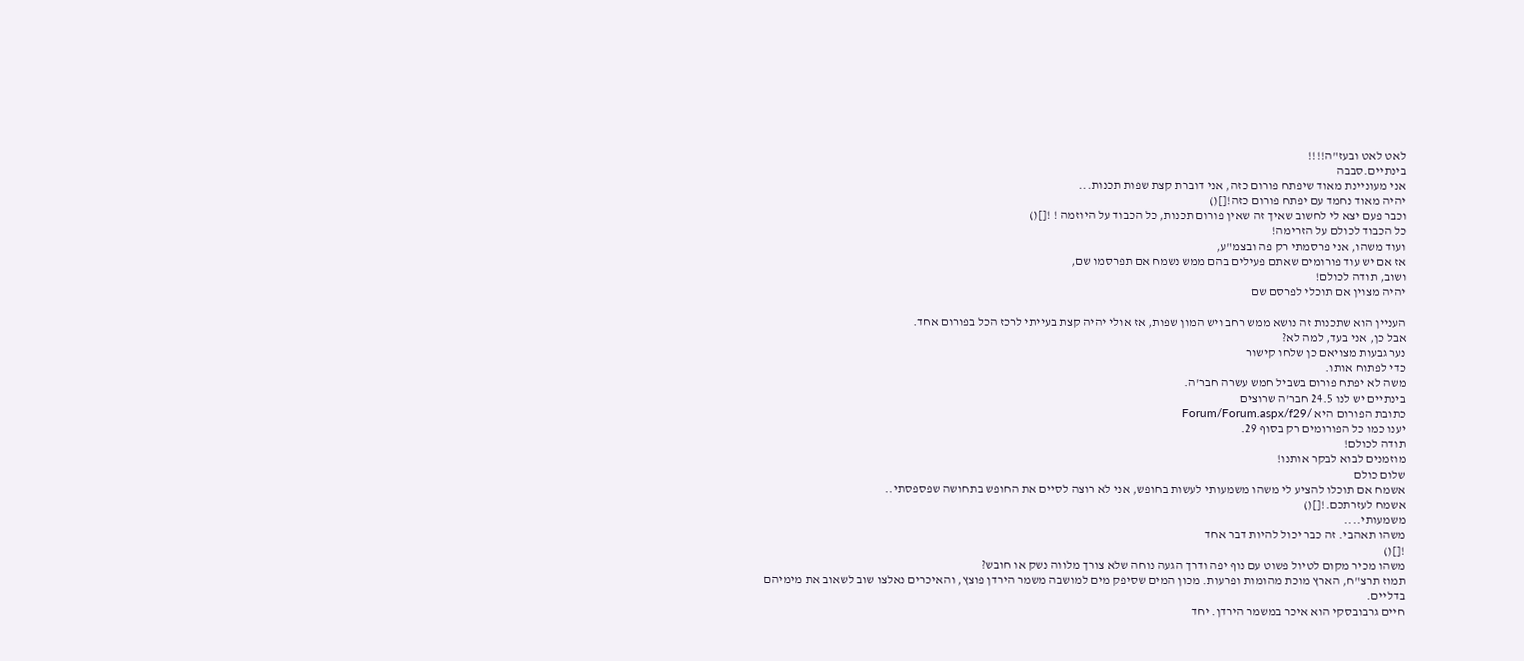לאט לאט ובעז"ה!!!!
בינתיים.סבבה
אני מעוניינת מאוד שיפתח פורום כזה, אני דוברת קצת שפות תכנות...
יהיה מאוד נחמד עם יפתח פורום כזה![]()
וכבר פעם יצא לי לחשוב שאיך זה שאין פורום תכנות, כל הכבוד על היוזמה ! ![]()
כל הכבוד לכולם על הזרימה!
ועוד משהו, אני פרסמתי רק פה ובצמ"ע,
אז אם יש עוד פורומים שאתם פעילים בהם ממש נשמח אם תפרסמו שם,
ושוב, תודה לכולם!
יהיה מצוין אם תוכלי לפרסם שם

העניין הוא שתכנות זה נושא ממש רחב ויש המון שפות, אז אולי יהיה קצת בעייתי לרכז הכל בפורום אחד.
אבל כן, אני בעד, למה לא?
נער גבעות מצויאם כן שלחו קישור
כדי לפתוח אותו.
משה לא יפתח פורום בשביל חמש עשרה חבר'ה.
בינתיים יש לנו 24.5 חבר'ה שרוצים
כתובת הפורום היא /Forum/Forum.aspx/f29
יענו כמו כל הפורומים רק בסוף 29.
תודה לכולם!
מוזמנים לבוא לבקר אותנו!
שלום כולם
אשמח אם תוכלו להציע לי משהו משמעותי לעשות בחופש, אני לא רוצה לסיים את החופש בתחושה שפספסתי..
אשמח לעזרתכם.![]()
משמעותי....
משהו תאהבי. זה כבר יכול להיות דבר אחד
![]()
משהו מכיר מקום לטיול פשוט עם נוף יפה ודרך הגעה נוחה שלא צורך מלווה נשק או חובש?
תמוז תרצ"ח, הארץ מוכת מהומות ופרעות. מכון המים שסיפק מים למושבה משמר הירדן פוצץ, והאיכרים נאלצו שוב לשאוב את מימיהם בדליים.
חיים גרבובסקי הוא איכר במשמר הירדן. יחד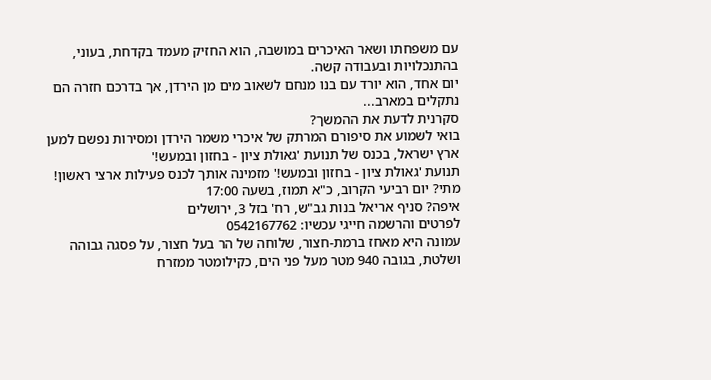עם משפחתו ושאר האיכרים במושבה, הוא החזיק מעמד בקדחת, בעוני, בהתנכלויות ובעבודה קשה.
יום אחד, הוא יורד עם בנו מנחם לשאוב מים מן הירדן, אך בדרכם חזרה הם נתקלים במארב...
סקרנית לדעת את ההמשך?
בואי לשמוע את סיפורם המרתק של איכרי משמר הירדן ומסירות נפשם למען ארץ ישראל, בכנס של תנועת 'גאולת ציון - בחזון ובמעש!'
תנועת 'גאולת ציון - בחזון ובמעש!' מזמינה אותך לכנס פעילות ארצי ראשון!
מתי? יום רביעי הקרוב, כ"א תמוז, בשעה 17:00
איפה? סניף אריאל בנות גב"ש, רח' בזל 3, ירושלים
לפרטים והרשמה חייגי עכשיו: 0542167762
עמונה היא מאחז ברמת-חצור, שלוחה של הר בעל חצור, על פסגה גבוהה ושלטת, בגובה 940 מטר מעל פני הים, כקילומטר ממזרח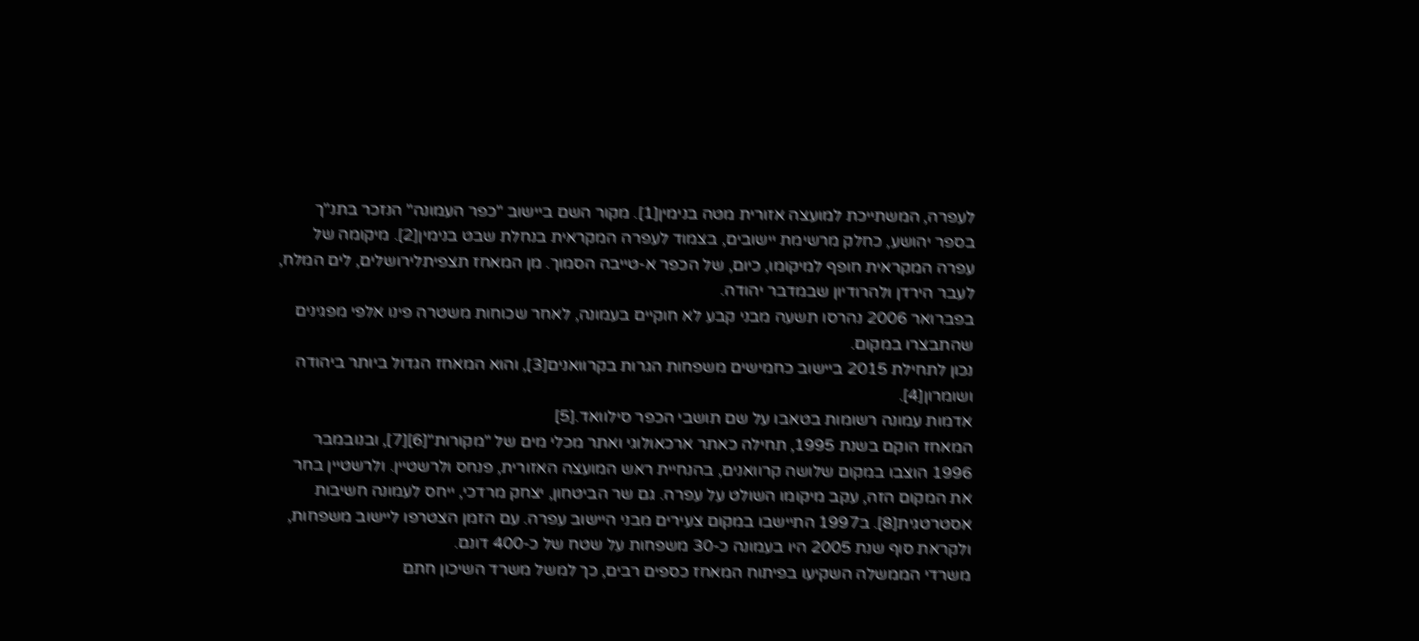לעפרה, המשתייכת למועצה אזורית מטה בנימין[1]. מקור השם ביישוב "כפר העמונה" הנזכר בתנ"ך בספר יהושע, כחלק מרשימת יישובים, בצמוד לעפרה המקראית בנחלת שבט בנימין[2]. מיקומה של עפרה המקראית חופף למיקומו, כיום, של הכפר א-טייבה הסמוך. מן המאחז תצפיתלירושלים, לים המלח, לעבר הירדן ולהרודיון שבמדבר יהודה.
בפברואר 2006 נהרסו תשעה מבני קבע לא חוקיים בעמונה, לאחר שכוחות משטרה פינו אלפי מפגינים שהתבצרו במקום.
נכון לתחילת 2015 ביישוב כחמישים משפחות הגרות בקרוואנים[3], והוא המאחז הגדול ביותר ביהודה ושומרון[4].
אדמות עמונה רשומות בטאבו על שם תושבי הכפר סילוואד.[5]
המאחז הוקם בשנת 1995, תחילה כאתר ארכאולוגי ואתר מכלי מים של "מקורות"[6][7], ובנובמבר 1996 הוצבו במקום שלושה קרוואנים, בהנחיית ראש המועצה האזורית, פנחס ולרשטיין. ולרשטיין בחר את המקום הזה, עקב מיקומו השולט על עפרה. גם שר הביטחון, יצחק מרדכי, ייחס לעמונה חשיבות אסטרטגית[8]. ב1997 התיישבו במקום צעירים מבני היישוב עפרה. עם הזמן הצטרפו ליישוב משפחות, ולקראת סוף שנת 2005 היו בעמונה כ-30 משפחות על שטח של כ-400 דונם.
משרדי הממשלה השקיעו בפיתוח המאחז כספים רבים, כך למשל משרד השיכון חתם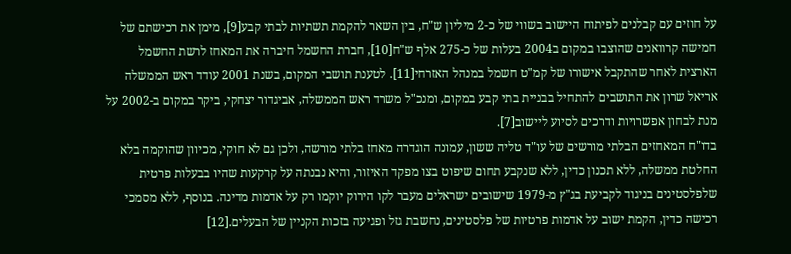על חוזים עם קבלנים לפיתוח היישוב בשווי של כ-2 מיליון ש"ח, בין השאר להקמת תשתיות לבתי קבע[9], מימן את רכישתם של חמישה קרוואנים שהוצבו במקום ב2004 בעלות של כ-275 אלף ש"ח[10], חברת החשמל חיברה את המאחז לרשת החשמל הארצית לאחר שהתקבל אישורו של קמ"ט חשמל במנהל האזרחי[11]. לטענת תושבי המקום, בשנת 2001 עודד ראש הממשלה אריאל שרון את התושבים להתחיל בבניית בתי קבע במקום, ומנכ"ל משרד ראש הממשלה, אביגדור יצחקי, ביקר במקום ב-2002 על מנת לבחון אפשרויות ודרכים לסיוע ליישוב[7].
בדו"ח המאחזים הבלתי מורשים של עו"ד טליה ששון, עמונה הוגדרה מאחז בלתי מורשה, ולכן גם לא חוקי, מכיוון שהוקמה בלא החלטת ממשלה, ללא תכנון כדין, ללא שנקבע תחום שיפוט בצו מפקד האיזור, והיא נבנתה על קרקעות שהיו בבעלות פרטית שלפלסטינים בניגוד לקביעת בג"ץ מ-1979 שישובים ישראלים מעבר לקו הירוק יוקמו רק על אדמות מדינה. בנוסף, ללא מסמכי רכישה כדין, הקמת ישוב על אדמות פרטיות של פלסטינים, נחשבת גזל ופגיעה בזכות הקניין של הבעלים.[12]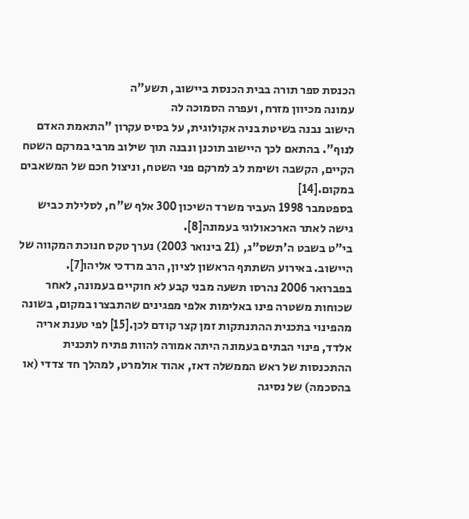הכנסת ספר תורה בבית הכנסת ביישוב, תשע"ה
עמונה מכיוון מזרח, ועפרה הסמוכה לה
הישוב נבנה בשיטת בניה אקולוגית, על בסיס עקרון "התאמת האדם לנוף". בהתאם לכך היישוב תוכנן ונבנה תוך שילוב מרבי במרקם השטח הקיים, הקשבה ושימת לב למרקם פני השטח, וניצול חכם של המשאבים במקום.[14]
בספטמבר 1998 העביר משרד השיכון 300 אלף ש"ח, לסלילת כביש גישה לאתר הארכאולוגי בעמונה[8].
בי"ט בשבט ה'תשס"ג, (21 בינואר 2003) נערך טקס חנוכת המקווה של היישוב. באירוע השתתף הראשון לציון, הרב מרדכי אליהו[7].
בפברואר 2006 נהרסו תשעה מבני קבע לא חוקיים בעמונה, לאחר שכוחות משטרה פינו באלימות אלפי מפגינים שהתבצרו במקום, בשונה מהפינוי בתכנית ההתנתקות זמן קצר קודם לכן.[15] לפי טענת אריה אלדד, פינוי הבתים בעמונה היתה אמורה להוות פתיח לתכנית ההתכנסות של ראש הממשלה דאז, אהוד אולמרט, למהלך חד צדדי (או בהסכמה) של נסיגה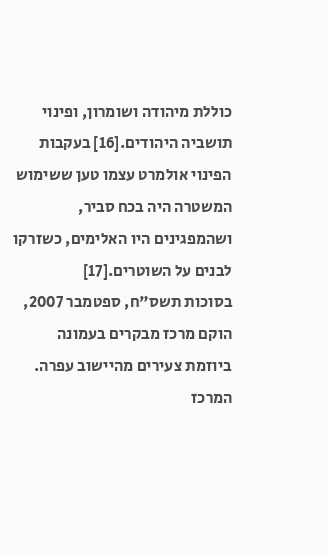כוללת מיהודה ושומרון, ופינוי תושביה היהודים.[16] בעקבות הפינוי אולמרט עצמו טען ששימוש המשטרה היה בכח סביר, ושהמפגינים היו האלימים, כשזרקו לבנים על השוטרים.[17]
בסוכות תשס"ח, ספטמבר 2007, הוקם מרכז מבקרים בעמונה ביוזמת צעירים מהיישוב עפרה. המרכז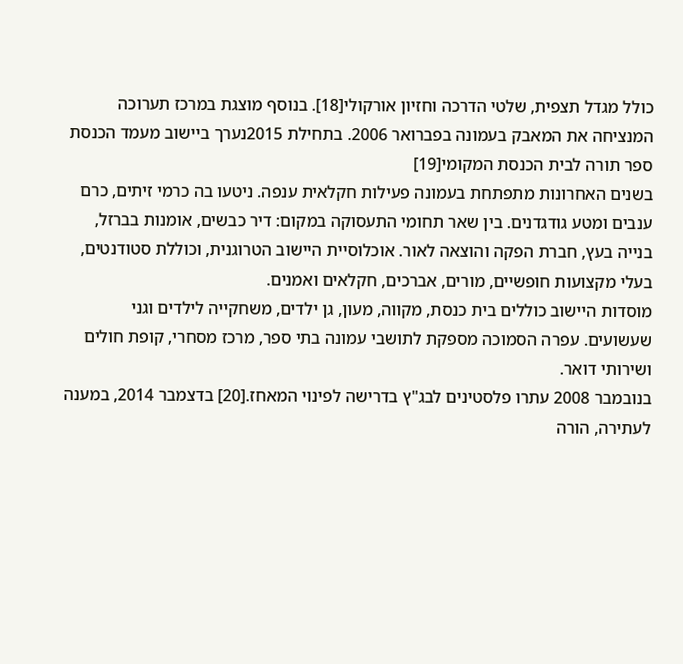כולל מגדל תצפית, שלטי הדרכה וחזיון אורקולי[18]. בנוסף מוצגת במרכז תערוכה המנציחה את המאבק בעמונה בפברואר 2006. בתחילת 2015נערך ביישוב מעמד הכנסת ספר תורה לבית הכנסת המקומי[19]
בשנים האחרונות מתפתחת בעמונה פעילות חקלאית ענפה. ניטעו בה כרמי זיתים, כרם ענבים ומטע גודגדנים. בין שאר תחומי התעסוקה במקום: דיר כבשים, אומנות בברזל, בנייה בעץ, חברת הפקה והוצאה לאור. אוכלוסיית היישוב הטרוגנית, וכוללת סטודנטים, בעלי מקצועות חופשיים, מורים, אברכים, חקלאים ואמנים.
מוסדות היישוב כוללים בית כנסת, מקווה, מעון, גן ילדים, משחקייה לילדים וגני שעשועים. עפרה הסמוכה מספקת לתושבי עמונה בתי ספר, מרכז מסחרי, קופת חולים ושירותי דואר.
בנובמבר 2008 עתרו פלסטינים לבג"ץ בדרישה לפינוי המאחז.[20] בדצמבר 2014, במענה לעתירה, הורה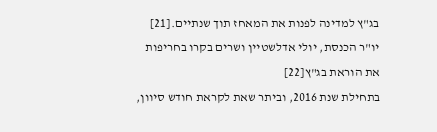בג"ץ למדינה לפנות את המאחז תוך שנתיים.[21] יו"ר הכנסת, יולי אדלשטיין ושרים בקרו בחריפות את הוראת בג"ץ[22]
בתחילת שנת 2016, וביתר שאת לקראת חודש סיוון,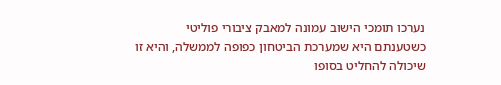נערכו תומכי הישוב עמונה למאבק ציבורי פוליטי כשטענתם היא שמערכת הביטחון כפופה לממשלה, והיא זו שיכולה להחליט בסופו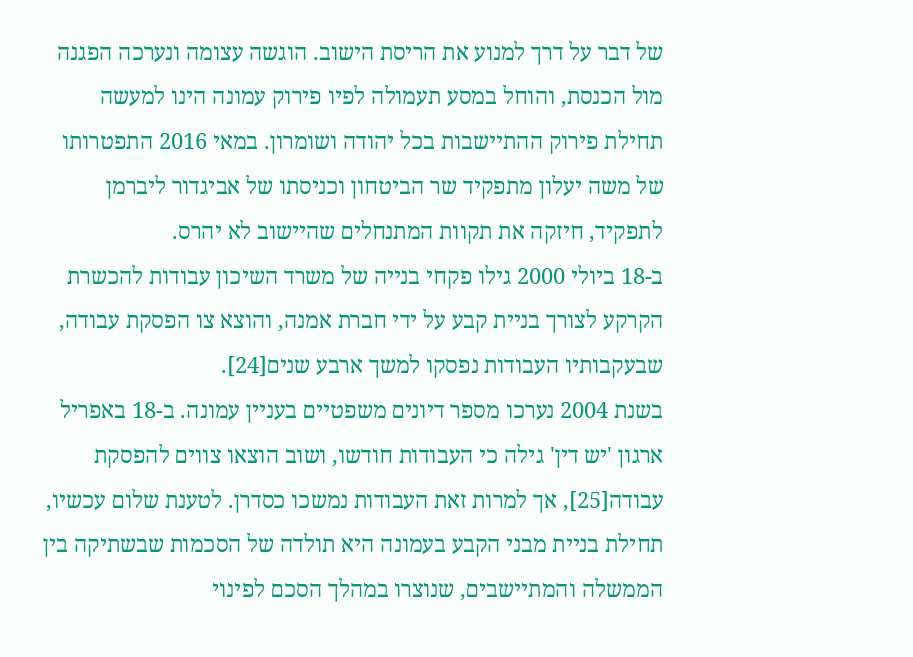של דבר על דרך למנוע את הריסת הישוב. הוגשה עצומה ונערכה הפגנה מול הכנסת, והוחל במסע תעמולה לפיו פירוק עמונה הינו למעשה תחילת פירוק ההתיישבות בכל יהודה ושומרון. במאי 2016 התפטרותו של משה יעלון מתפקיד שר הביטחון וכניסתו של אביגדור ליברמן לתפקיד, חיזקה את תקוות המתנחלים שהיישוב לא יהרס.
ב-18 ביולי 2000 גילו פקחי בנייה של משרד השיכון עבודות להכשרת הקרקע לצורך בניית קבע על ידי חברת אמנה, והוצא צו הפסקת עבודה, שבעקבותיו העבודות נפסקו למשך ארבע שנים[24].
בשנת 2004 נערכו מספר דיונים משפטיים בעניין עמונה. ב-18 באפריל ארגון 'יש דין' גילה כי העבודות חודשו, ושוב הוצאו צווים להפסקת עבודה[25], אך למרות זאת העבודות נמשכו כסדרן. לטענת שלום עכשיו, תחילת בניית מבני הקבע בעמונה היא תולדה של הסכמות שבשתיקה בין הממשלה והמתיישבים, שנוצרו במהלך הסכם לפינוי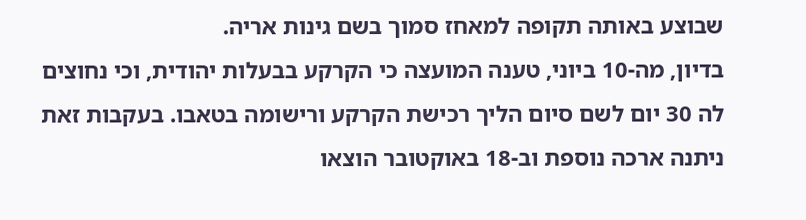שבוצע באותה תקופה למאחז סמוך בשם גינות אריה.
בדיון, מה-10 ביוני, טענה המועצה כי הקרקע בבעלות יהודית, וכי נחוצים לה 30 יום לשם סיום הליך רכישת הקרקע ורישומה בטאבו. בעקבות זאת ניתנה ארכה נוספת וב-18 באוקטובר הוצאו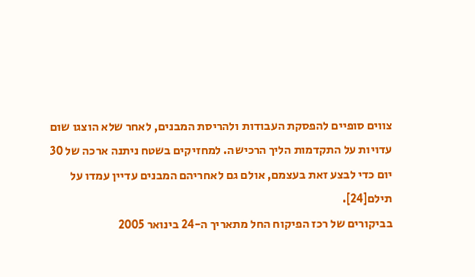צווים סופיים להפסקת העבודות ולהריסת המבנים, לאחר שלא הוצגו שום עדויות על התקדמות הליך הרכישה. למחזיקים בשטח ניתנה ארכה של 30 יום כדי לבצע זאת בעצמם, אולם גם לאחריהם המבנים עדיין עמדו על תילם[24].
בביקורים של רכז הפיקוח החל מתאריך ה-24 בינואר 2005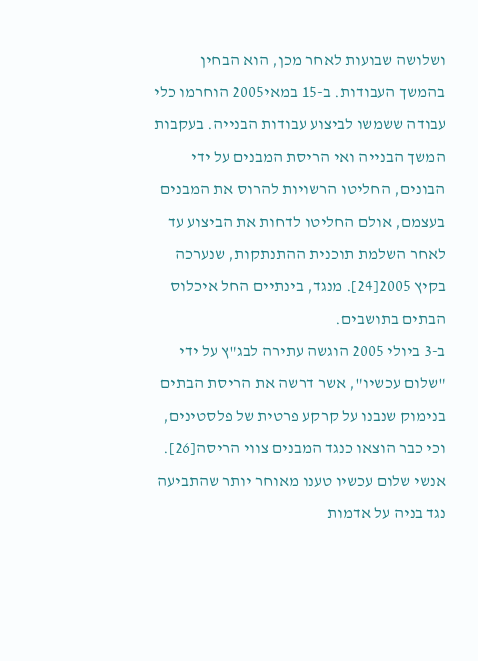ושלושה שבועות לאחר מכן, הוא הבחין בהמשך העבודות. ב-15 במאי2005 הוחרמו כלי עבודה ששמשו לביצוע עבודות הבנייה. בעקבות המשך הבנייה ואי הריסת המבנים על ידי הבונים, החליטו הרשויות להרוס את המבנים בעצמם, אולם החליטו לדחות את הביצוע עד לאחר השלמת תוכנית ההתנתקות, שנערכה בקיץ 2005[24]. מנגד, בינתיים החל איכלוס הבתים בתושבים.
ב-3 ביולי 2005 הוגשה עתירה לבג"ץ על ידי "שלום עכשיו", אשר דרשה את הריסת הבתים בנימוק שנבנו על קרקע פרטית של פלסטינים, וכי כבר הוצאו כנגד המבנים צווי הריסה[26]. אנשי שלום עכשיו טענו מאוחר יותר שהתביעה נגד בניה על אדמות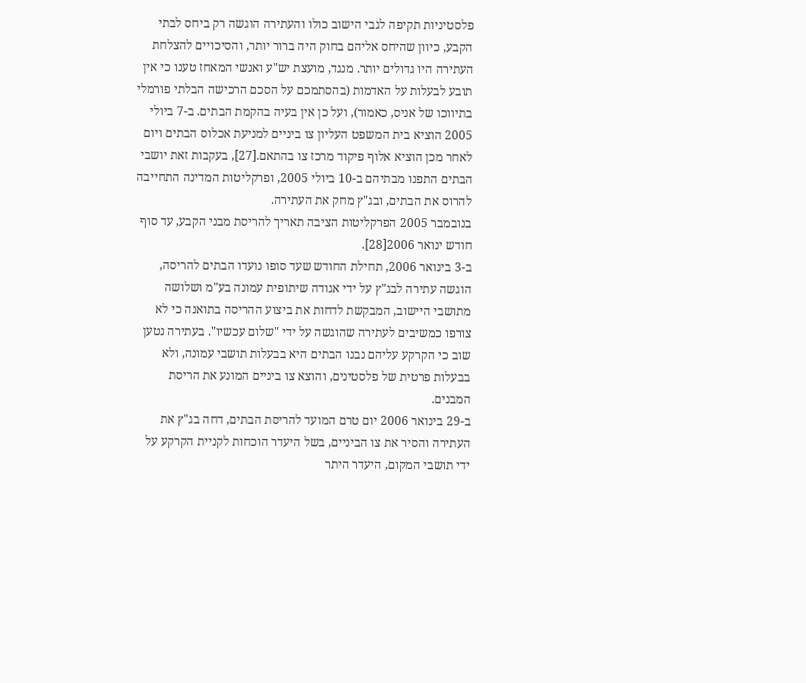פלסטיניות תקיפה לגבי הישוב כולו והעתירה הוגשה רק ביחס לבתי הקבע, כיוון שהיחס אליהם בחוק היה ברור יותר, והסיכויים להצלחת העתירה היו גדולים יותר. מנגד, מועצת יש"ע ואנשי המאחז טענו כי אין תובע לבעלות על האדמות (בהסתמכם על הסכם הרכישה הבלתי פורמלי בתיווכו של אניס, כאמור), ועל כן אין בעיה בהקמת הבתים. ב-7 ביולי 2005 הוציא בית המשפט העליון צו ביניים למניעת אכלוס הבתים ויום לאחר מכן הוציא אלוף פיקוד מרכז צו בהתאם.[27], בעקבות זאת יושבי הבתים התפנו מבתיהם ב-10 ביולי 2005, ופרקליטות המדינה התחייבה להרוס את הבתים, ובג"ץ מחק את העתירה.
בנובמבר 2005 הפרקליטות הציבה תאריך להריסת מבני הקבע, עד סוף חודש ינואר 2006[28].
ב-3 בינואר 2006, תחילת החודש שעד סופו נועדו הבתים להריסה, הוגשה עתירה לבג"ץ על ידי אגודה שיתופית עמונה בע"מ ושלושה מתושבי היישוב, המבקשת לדחות את ביצוע ההריסה בתואנה כי לא צורפו כמשיבים לעתירה שהוגשה על ידי "שלום עכשיו". בעתירה נטען שוב כי הקרקע עליהם נבנו הבתים היא בבעלות תושבי עמונה, ולא בבעלות פרטית של פלסטינים, והוצא צו ביניים המונע את הריסת המבנים.
ב-29 בינואר 2006 יום טרם המועד להריסת הבתים, דחה בג"ץ את העתירה והסיר את צו הביניים, בשל היעדר הוכחות לקניית הקרקע על ידי תושבי המקום, היעדר היתר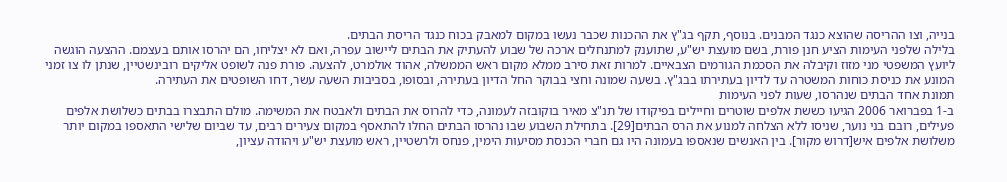בנייה, וצו ההריסה שהוצא כנגד המבנים. בנוסף, תקף בג"ץ את ההכנות שכבר נעשו במקום למאבק בכוח כנגד הריסת הבתים.
בלילה שלפני העימות הציע חנן פורת, בשם מועצת יש"ע, שתוענק למתנחלים ארכה של שבוע להעתיק את הבתים ליישוב עפרה, ואם לא יצליחו, הם יהרסו אותם בעצמם. ההצעה הוגשה ליועץ המשפטי מני מזוז וקיבלה את הסכמת הגורמים הצבאיים. למרות זאת סירב ממלא מקום ראש הממשלה, אהוד אולמרט, להצעה. פורת פנה לשופט אליקים רובינשטיין, שנתן לו צו זמני המונע את כניסת כוחות המשטרה עד לדיון בעתירתו בבג"ץ. בשעה שמונה וחצי בבוקר החל הדיון בעתירה, ובסופו, בסביבות השעה עשר, דחו השופטים את העתירה.
תמונת אחד הבתים שנהרסו, שעות לפני העימות
ב-1 בפברואר 2006 הגיעו כששת אלפים שוטרים וחיילים בפיקודו של תנ"צ מאיר בוקובזה לעמונה, כדי להרוס את הבתים ולאבטח את המשימה. מולם התבצרו בבתים כשלושת אלפים פעילים, רובם בני נוער, שניסו ללא הצלחה למנוע את הרס הבתים[29]. בתחילת השבוע שבו נהרסו הבתים החלו להתאסף במקום צעירים רבים, עד שביום שלישי התאספו במקום יותר משלושת אלפים איש[דרוש מקור]. בין האנשים שנאספו בעמונה היו גם חברי הכנסת מסיעות הימין, פנחס ולרשטיין, ראש מועצת יש"ע ויהודה עציון,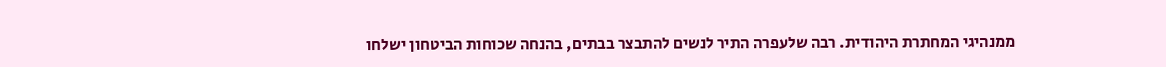ממנהיגי המחתרת היהודית. רבה שלעפרה התיר לנשים להתבצר בבתים, בהנחה שכוחות הביטחון ישלחו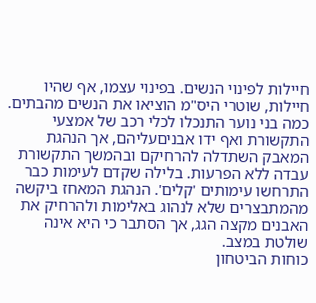חיילות לפינוי הנשים. בפינוי עצמו, אף שהיו חיילות, שוטרי היס"מ הוציאו את הנשים מהבתים. כמה בני נוער התנכלו לכלי רכב של אמצעי התקשורת ואף ידו אבניםעליהם, אך הנהגת המאבק השתדלה להרחיקם ובהמשך התקשורת עבדה ללא הפרעות. בלילה שקדם לעימות כבר התרחשו עימותים 'קלים'. הנהגת המאחז ביקשה מהמתבצרים שלא לנהוג באלימות ולהרחיק את האבנים מקצה הגג, אך הסתבר כי היא אינה שולטת במצב.
כוחות הביטחון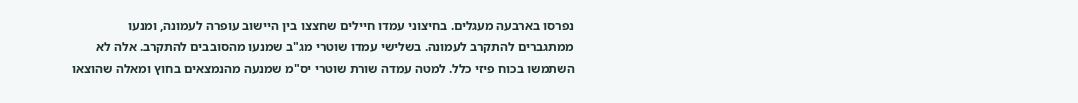נפרסו בארבעה מעגלים. בחיצוני עמדו חיילים שחצצו בין היישוב עופרה לעמונה, ומנעו ממתגברים להתקרב לעמונה. בשלישי עמדו שוטרי מג"ב שמנעו מהסובבים להתקרב. אלה לא השתמשו בכוח פיזי כלל. למטה עמדה שורת שוטרי יס"מ שמנעה מהנמצאים בחוץ ומאלה שהוצאו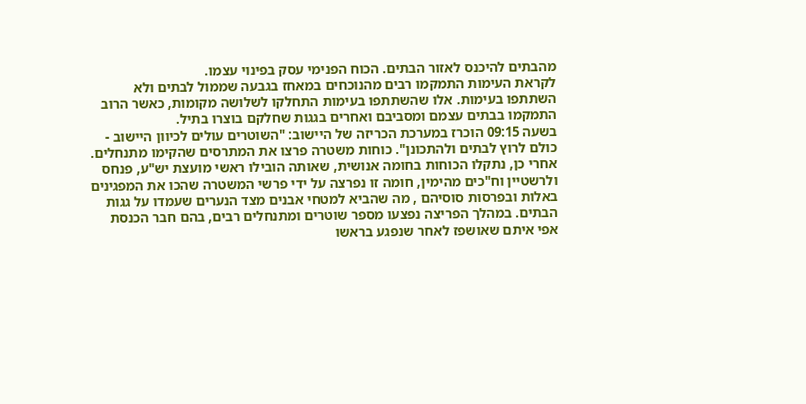מהבתים להיכנס לאזור הבתים. הכוח הפנימי עסק בפינוי עצמו.
לקראת העימות התמקמו רבים מהנוכחים במאחז בגבעה שממול לבתים ולא השתתפו בעימות. אלו שהשתתפו בעימות התחלקו לשלושה מקומות, כאשר הרוב התמקמו בבתים עצמם ומסביבם ואחרים בגגות שחלקם בוצרו בתיל.
בשעה 09:15 הוכרז במערכת הכריזה של היישוב: "השוטרים עולים לכיוון היישוב - כולם לרוץ לבתים ולהתכונן". כוחות משטרה פרצו את המתרסים שהקימו מתנחלים. אחרי כן, נתקלו הכוחות בחומה אנושית, שאותה הובילו ראשי מועצת יש"ע, פנחס ולרשטיין וח"כים מהימין, חומה זו נפרצה על ידי פרשי המשטרה שהכו את המפגינים באלות ובפרסות סוסיהם , מה שהביא למטחי אבנים מצד הנערים שעמדו על גגות הבתים. במהלך הפריצה נפצעו מספר שוטרים ומתנחלים רבים, בהם חבר הכנסת אפי איתם שאושפז לאחר שנפגע בראשו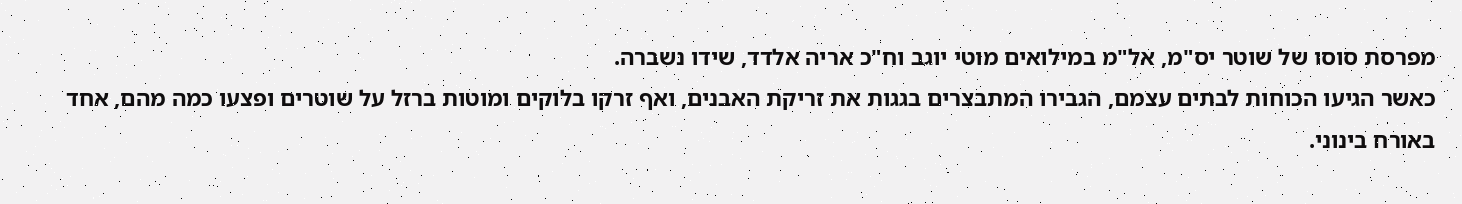מפרסת סוסו של שוטר יס"מ, אל"מ במילואים מוטי יוגב וח"כ אריה אלדד, שידו נשברה.
כאשר הגיעו הכוחות לבתים עצמם, הגבירו המתבצרים בגגות את זריקת האבנים, ואף זרקו בלוקים ומוטות ברזל על שוטרים ופצעו כמה מהם, אחד באורח בינוני.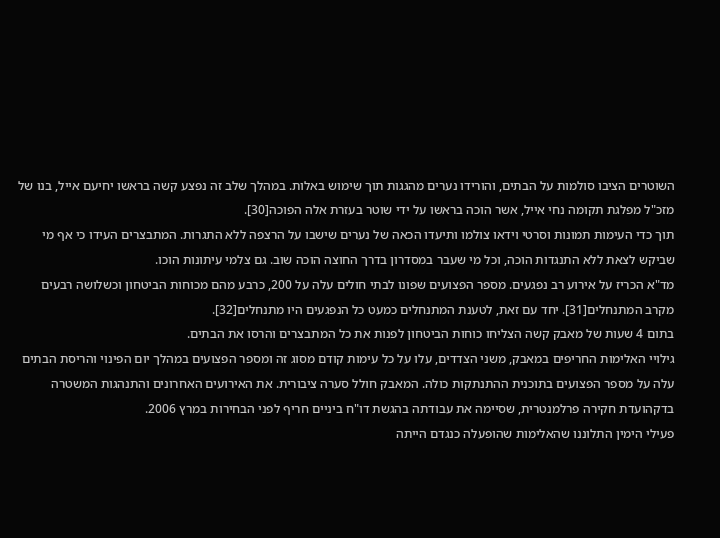השוטרים הציבו סולמות על הבתים, והורידו נערים מהגגות תוך שימוש באלות. במהלך שלב זה נפצע קשה בראשו יחיעם אייל, בנו של מזכ"ל מפלגת תקומה נחי אייל, אשר הוכה בראשו על ידי שוטר בעזרת אלה הפוכה[30].
תוך כדי העימות תמונות וסרטי וידאו צולמו ותיעדו הכאה של נערים שישבו על הרצפה ללא התגרות. המתבצרים העידו כי אף מי שביקש לצאת ללא התנגדות הוכה, וכל מי שעבר במסדרון בדרך החוצה הוכה שוב. גם צלמי עיתונות הוכו.
מד"א הכריז על אירוע רב נפגעים. מספר הפצועים שפונו לבתי חולים עלה על 200, כרבע מהם מכוחות הביטחון וכשלושה רבעים מקרב המתנחלים[31]. יחד עם זאת, לטענת המתנחלים כמעט כל הנפגעים היו מתנחלים[32].
בתום 4 שעות של מאבק קשה הצליחו כוחות הביטחון לפנות את כל המתבצרים והרסו את הבתים.
גילויי האלימות החריפים במאבק, משני הצדדים, עלו על כל עימות קודם מסוג זה ומספר הפצועים במהלך יום הפינוי והריסת הבתים עלה על מספר הפצועים בתוכנית ההתנתקות כולה. המאבק חולל סערה ציבורית. את האירועים האחרונים והתנהגות המשטרה בדקהועדת חקירה פרלמנטרית, שסיימה את עבודתה בהגשת דו"ח ביניים חריף לפני הבחירות במרץ 2006.
פעילי הימין התלוננו שהאלימות שהופעלה כנגדם הייתה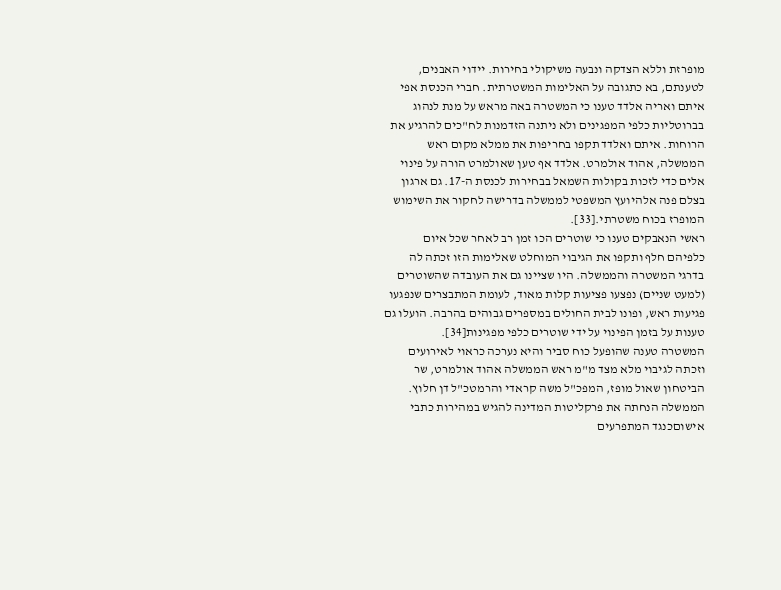מופרזת וללא הצדקה ונבעה משיקולי בחירות. יידוי האבנים, לטענתם, בא כתגובה על האלימות המשטרתית. חברי הכנסת אפי איתם ואריה אלדד טענו כי המשטרה באה מראש על מנת לנהוג בברוטליות כלפי המפגינים ולא ניתנה הזדמנות לח"כים להרגיע את הרוחות. איתם ואלדד תקפו בחריפות את ממלא מקום ראש הממשלה, אהוד אולמרט. אלדד אף טען שאולמרט הורה על פינוי אלים כדי לזכות בקולות השמאל בבחירות לכנסת ה-17. גם ארגון בצלם פנה אלהיועץ המשפטי לממשלה בדרישה לחקור את השימוש המופרז בכוח משטרתי.[33].
ראשי הנאבקים טענו כי שוטרים הכו זמן רב לאחר שכל איום כלפיהם חלף ותקפו את הגיבוי המוחלט שאלימות הזו זכתה לה בדרגי המשטרה והממשלה. היו שציינו גם את העובדה שהשוטרים (למעט שניים) נפצעו פציעות קלות מאוד, לעומת המתבצרים שנפגעו פגיעות ראש, ופונו לבית החולים במספרים גבוהים בהרבה. הועלו גם טענות על בזמן הפינוי על ידי שוטרים כלפי מפגינות[34].
המשטרה טענה שהופעל כוח סביר והיא נערכה כראוי לאירועים וזכתה לגיבוי מלא מצד מ"מ ראש הממשלה אהוד אולמרט, שר הביטחון שאול מופז, המפכ"ל משה קראדי והרמטכ"ל דן חלוץ. הממשלה הנחתה את פרקליטות המדינה להגיש במהירות כתבי אישוםכנגד המתפרעים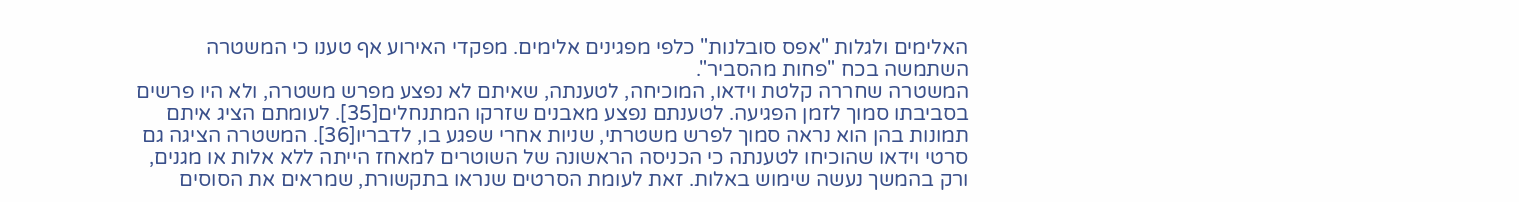האלימים ולגלות "אפס סובלנות" כלפי מפגינים אלימים. מפקדי האירוע אף טענו כי המשטרה השתמשה בכח "פחות מהסביר".
המשטרה שחררה קלטת וידאו, המוכיחה, לטענתה, שאיתם לא נפצע מפרש משטרה, ולא היו פרשים בסביבתו סמוך לזמן הפגיעה. לטענתם נפצע מאבנים שזרקו המתנחלים[35]. לעומתם הציג איתם תמונות בהן הוא נראה סמוך לפרש משטרתי, שניות אחרי שפגע בו, לדבריו[36]. המשטרה הציגה גם סרטי וידאו שהוכיחו לטענתה כי הכניסה הראשונה של השוטרים למאחז הייתה ללא אלות או מגנים, ורק בהמשך נעשה שימוש באלות. זאת לעומת הסרטים שנראו בתקשורת, שמראים את הסוסים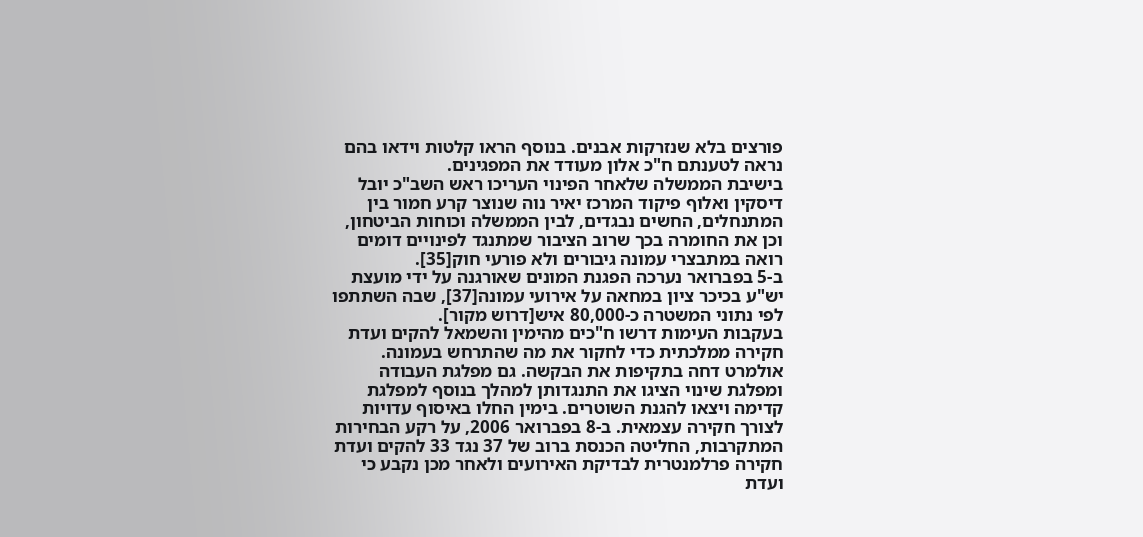פורצים בלא שנזרקות אבנים. בנוסף הראו קלטות וידאו בהם נראה לטענתם ח"כ אלון מעודד את המפגינים.
בישיבת הממשלה שלאחר הפינוי העריכו ראש השב"כ יובל דיסקין ואלוף פיקוד המרכז יאיר נוה שנוצר קרע חמור בין המתנחלים, החשים נבגדים, לבין הממשלה וכוחות הביטחון, וכן את החומרה בכך שרוב הציבור שמתנגד לפינויים דומים רואה במתבצרי עמונה גיבורים ולא פורעי חוק[35].
ב-5 בפברואר נערכה הפגנת המונים שאורגנה על ידי מועצת יש"ע בכיכר ציון במחאה על אירועי עמונה[37], שבה השתתפו לפי נתוני המשטרה כ-80,000 איש[דרוש מקור].
בעקבות העימות דרשו ח"כים מהימין והשמאל להקים ועדת חקירה ממלכתית כדי לחקור את מה שהתרחש בעמונה. אולמרט דחה בתקיפות את הבקשה. גם מפלגת העבודה ומפלגת שינוי הציגו את התנגדותן למהלך בנוסף למפלגת קדימה ויצאו להגנת השוטרים. בימין החלו באיסוף עדויות לצורך חקירה עצמאית. ב-8 בפברואר 2006, על רקע הבחירות המתקרבות, החליטה הכנסת ברוב של 37 נגד 33 להקים ועדת חקירה פרלמנטרית לבדיקת האירועים ולאחר מכן נקבע כי ועדת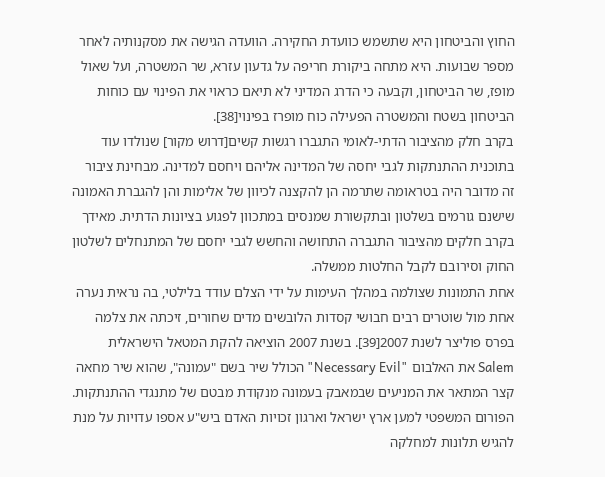החוץ והביטחון היא שתשמש כוועדת החקירה. הוועדה הגישה את מסקנותיה לאחר מספר שבועות. היא מתחה ביקורת חריפה על גדעון עזרא, שר המשטרה, ועל שאול מופז, שר הביטחון, וקבעה כי הדרג המדיני לא תיאם כראוי את הפינוי עם כוחות הביטחון בשטח והמשטרה הפעילה כוח מופרז בפינוי[38].
בקרב חלק מהציבור הדתי-לאומי התגברו רגשות קשים[דרוש מקור] שנולדו עוד בתוכנית ההתנתקות לגבי יחסה של המדינה אליהם ויחסם למדינה. מבחינת ציבור זה מדובר היה בטראומה שתרמה הן להקצנה לכיוון של אלימות והן להגברת האמונה שישנם גורמים בשלטון ובתקשורת שמנסים במתכוון לפגוע בציונות הדתית. מאידך בקרב חלקים מהציבור התגברה התחושה והחשש לגבי יחסם של המתנחלים לשלטון החוק וסירובם לקבל החלטות ממשלה.
אחת התמונות שצולמה במהלך העימות על ידי הצלם עודד בלילטי, בה נראית נערה אחת מול שוטרים רבים חבושי קסדות הלובשים מדים שחורים, זיכתה את צלמה בפרס פוליצר לשנת 2007[39]. בשנת 2007 הוציאה להקת המטאל הישראלית Salem את האלבום "Necessary Evil" הכולל שיר בשם "עמונה", שהוא שיר מחאה קצר המתאר את המניעים שבמאבק בעמונה מנקודת מבטם של מתנגדי ההתנתקות.
הפורום המשפטי למען ארץ ישראל וארגון זכויות האדם ביש"ע אספו עדויות על מנת להגיש תלונות למחלקה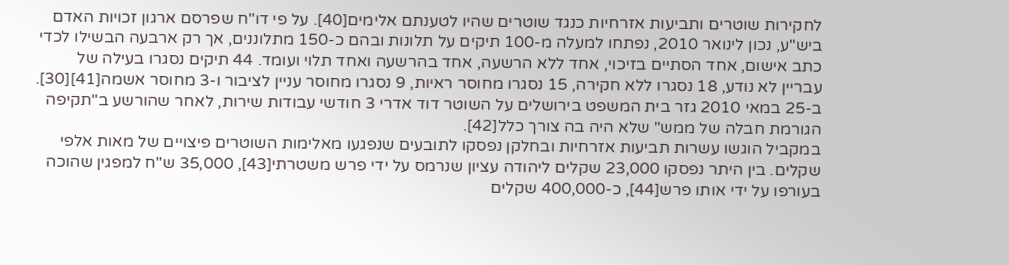לחקירות שוטרים ותביעות אזרחיות כנגד שוטרים שהיו לטענתם אלימים[40]. על פי דו"ח שפרסם ארגון זכויות האדם ביש"ע, נכון לינואר 2010, נפתחו למעלה מ-100 תיקים על תלונות ובהם כ-150 מתלוננים, אך רק ארבעה הבשילו לכדי כתב אישום, אחד הסתיים בזיכוי, אחד ללא הרשעה, אחד בהרשעה ואחד תלוי ועומד. 44 תיקים נסגרו בעילה של עבריין לא נודע, 18 נסגרו ללא חקירה, 15 נסגרו מחוסר ראיות, 9 נסגרו מחוסר עניין לציבור ו-3 מחוסר אשמה[41][30]. ב-25 במאי 2010 גזר בית המשפט בירושלים על השוטר דוד אדרי 3 חודשי עבודות שירות, לאחר שהורשע ב"תקיפה הגורמת חבלה של ממש" שלא היה בה צורך כלל[42].
במקביל הוגשו עשרות תביעות אזרחיות ובחלקן נפסקו לתובעים שנפגעו מאלימות השוטרים פיצויים של מאות אלפי שקלים. בין היתר נפסקו 23,000 שקלים ליהודה עציון שנרמס על ידי פרש משטרתי[43], 35,000 ש"ח למפגין שהוכה בעורפו על ידי אותו פרש[44], כ-400,000 שקלים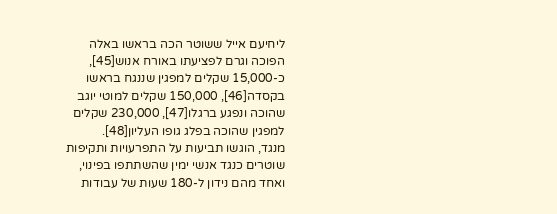ליחיעם אייל ששוטר הכה בראשו באלה הפוכה וגרם לפציעתו באורח אנוש[45], כ-15,000 שקלים למפגין שננגח בראשו בקסדה[46], 150,000 שקלים למוטי יוגב שהוכה ונפגע ברגלו[47], 230,000 שקלים למפגין שהוכה בפלג גופו העליון[48].
מנגד, הוגשו תביעות על התפרעויות ותקיפות שוטרים כנגד אנשי ימין שהשתתפו בפינוי, ואחד מהם נידון ל-180 שעות של עבודות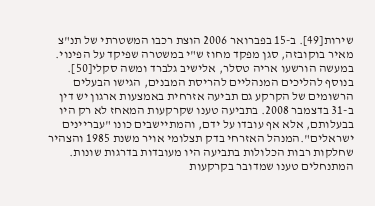שירות[49]. ב-15 בפברואר 2006 הוצת רכבו המשטרתי של תנ"צ מאיר בוקובזה, סגן מפקד מחוז ש"י במשטרה שפיקד על הפינוי. במעשה הורשעו אריה טסלר, אלישיב גלברד ומשה סקלי[50].
בנוסף להליכים המנהליים להריסת המבנים, הגישו הבעלים הרשומים של הקרקע גם תביעה אזרחית באמצעות ארגון יש דין ב-31 בדצמבר 2008. בתביעה טענו שקרקעות המאחז לא רק היו בבעלותם, אלא אף עובדו על ידם, והמתיישבים כונו "עבריינים ישראלים".המנהל האזרחי בדק תצלומי אויר משנת 1985 והצהיר שחלקות רבות הכלולות בתביעה היו מעובדות בדרגות שונות. המתנחלים טענו שמדובר בקרקעות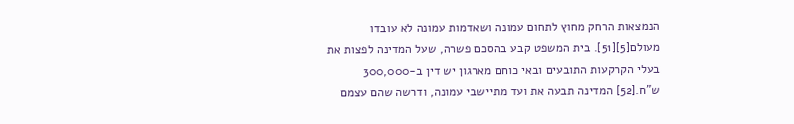הנמצאות הרחק מחוץ לתחום עמונה ושאדמות עמונה לא עובדו מעולם[5][51]. בית המשפט קבע בהסכם פשרה, שעל המדינה לפצות את בעלי הקרקעות התובעים ובאי כוחם מארגון יש דין ב-300,000 ש"ח.[52] המדינה תבעה את ועד מתיישבי עמונה, ודרשה שהם עצמם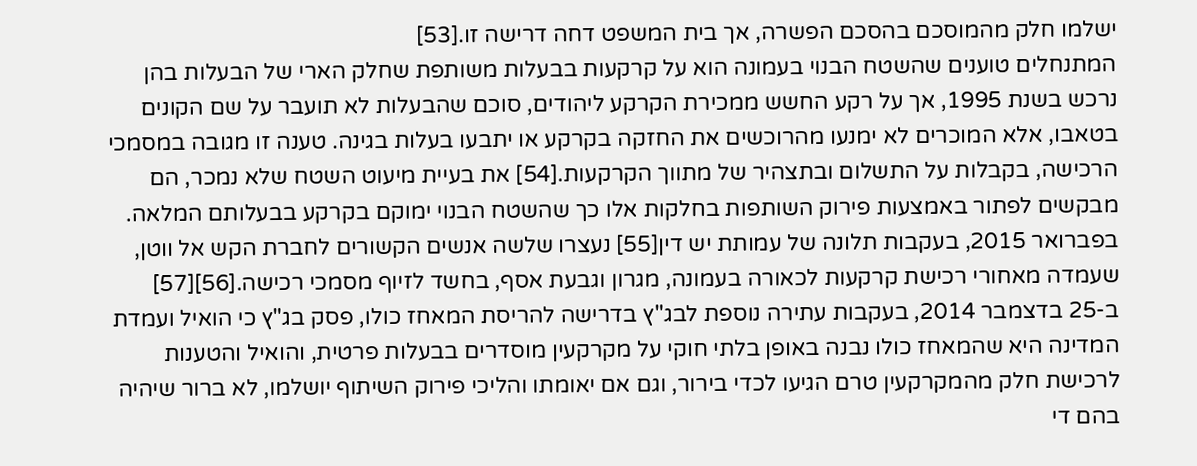ישלמו חלק מהמוסכם בהסכם הפשרה, אך בית המשפט דחה דרישה זו.[53]
המתנחלים טוענים שהשטח הבנוי בעמונה הוא על קרקעות בבעלות משותפת שחלק הארי של הבעלות בהן נרכש בשנת 1995, אך על רקע החשש ממכירת הקרקע ליהודים, סוכם שהבעלות לא תועבר על שם הקונים בטאבו, אלא המוכרים לא ימנעו מהרוכשים את החזקה בקרקע או יתבעו בעלות בגינה. טענה זו מגובה במסמכי הרכישה, בקבלות על התשלום ובתצהיר של מתווך הקרקעות.[54] את בעיית מיעוט השטח שלא נמכר, הם מבקשים לפתור באמצעות פירוק השותפות בחלקות אלו כך שהשטח הבנוי ימוקם בקרקע בבעלותם המלאה. בפברואר 2015, בעקבות תלונה של עמותת יש דין[55] נעצרו שלשה אנשים הקשורים לחברת הקש אל ווטן, שעמדה מאחורי רכישת קרקעות לכאורה בעמונה, מגרון וגבעת אסף, בחשד לזיוף מסמכי רכישה.[56][57]
ב-25 בדצמבר 2014, בעקבות עתירה נוספת לבג"ץ בדרישה להריסת המאחז כולו, פסק בג"ץ כי הואיל ועמדת המדינה היא שהמאחז כולו נבנה באופן בלתי חוקי על מקרקעין מוסדרים בבעלות פרטית, והואיל והטענות לרכישת חלק מהמקרקעין טרם הגיעו לכדי בירור, וגם אם יאומתו והליכי פירוק השיתוף יושלמו, לא ברור שיהיה בהם די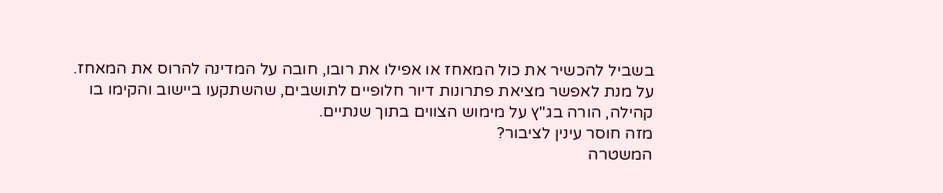בשביל להכשיר את כול המאחז או אפילו את רובו, חובה על המדינה להרוס את המאחז. על מנת לאפשר מציאת פתרונות דיור חלופיים לתושבים, שהשתקעו ביישוב והקימו בו קהילה, הורה בג"ץ על מימוש הצווים בתוך שנתיים.
מזה חוסר עינין לציבור?
המשטרה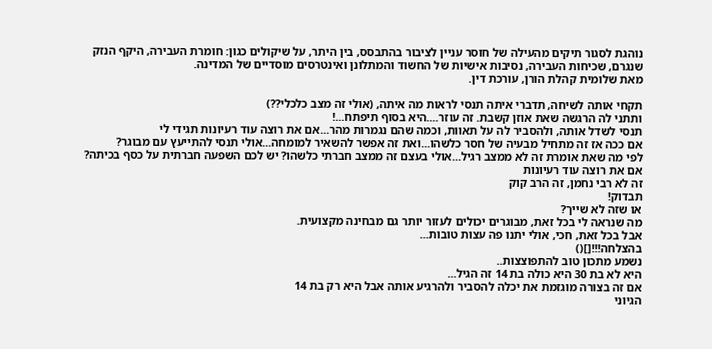נוהגת לסגור תיקים מהעילה של חוסר עניין לציבור בהתבסס, בין היתר, על שיקולים כגון: חומרת העבירה, היקף הנזק שנגרם, שכיחות העבירה, נסיבות אישיות של החשוד והמתלונן ואינטרסים מוסדיים של המדינה.
מאת שלומית קהלת הורן, עורכת דין.

תקחי אותה לשיחה, תדברי איתה תנסי לראות מה איתה, (אולי זה מצב כלכלי??)
ותתני לה הרגשה שאת אוזן קשבת. זה עוזר....היא בסוף תיפתח...!
תנסי לשדל אותה, ולהסביר לה על תאוות, וכמה שהם נגמרות מהר...אם את רוצה עוד רעיונות תגידי לי
אם ככה אז זה מתחיל מבעיה של חסר כלשהו...ואת זה אפשר להשאיר למומחה...אולי תנסי להתייעץ עם מבוגר?
לפי מה שאת אומרת זה לא ממצב רגיל...אולי בעצם זה ממצב חברתי כלשהו? יש לכם השפעה חברתית על כסף בכיתה?
אם את רוצה עוד רעיונות
זה לא רבי נחמן, זה הרב קוק
תבדוק!
או שזה לא שייך?
מה שנראה לי בכל זאת, מבוגרים יכולים לעזור יותר גם מבחינה מקצועית.
אבל בכל זאת, חכי, אולי יתנו פה עצות טובות...
בהצלחה!!![]()
נשמע מתכון טוב להתפוצצות..
היא לא בת 30 היא כולה בת 14 זה הגיל...
אם זה בצורה מוגזמת את יכלה להסביר ולהרגיע אותה אבל היא רק בת 14
הגיוני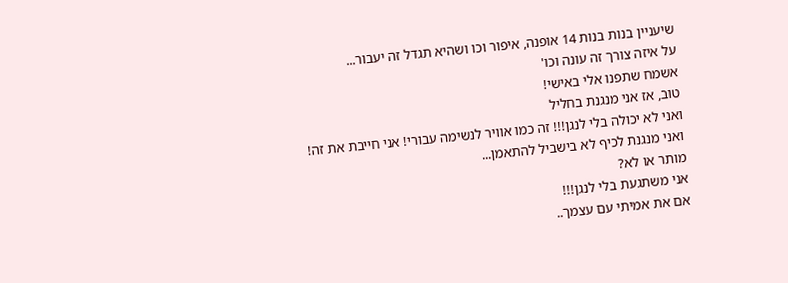שיעניין בנות בנות 14 אופנה, איפור וכו ושהיא תגדל זה יעבור...
על איזה צורך זה עונה וכו'
אשמח שתפנו אלי באישי!
טוב, אז אני מנגנת בחליל
ואני לא יכולה בלי לנגן!!! זה כמו אוויר לנשימה עבורי! אני חייבת את זה!
ואני מנגנת לכיף לא בישביל להתאמן...
מותר או לא?
אני משתגעת בלי לנגן!!!
אם את אמיתי עם עצמך..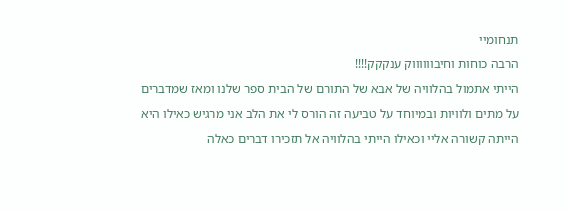תנחומיי
הרבה כוחות וחיבווווווק ענקקק!!!!
הייתי אתמול בהלוויה של אבא של התורם של הבית ספר שלנו ומאז שמדברים על מתים ולוויות ובמיוחד על טביעה זה הורס לי את הלב אני מרגיש כאילו היא הייתה קשורה אליי וכאילו הייתי בהלוויה אל תזכירו דברים כאלה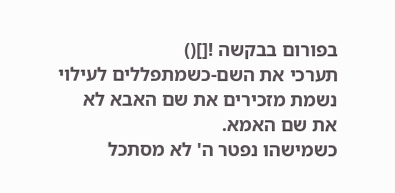בפורום בבקשה ![]()
תערכי את השם-כשמתפללים לעילוי נשמת מזכירים את שם האבא לא את שם האמא.
כשמישהו נפטר ה' לא מסתכל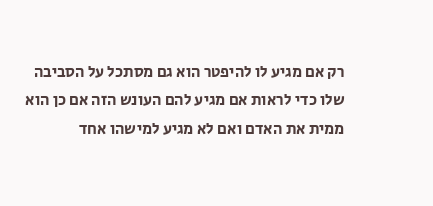רק אם מגיע לו להיפטר הוא גם מסתכל על הסביבה שלו כדי לראות אם מגיע להם העונש הזה אם כן הוא ממית את האדם ואם לא מגיע למישהו אחד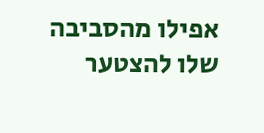אפילו מהסביבה שלו להצטער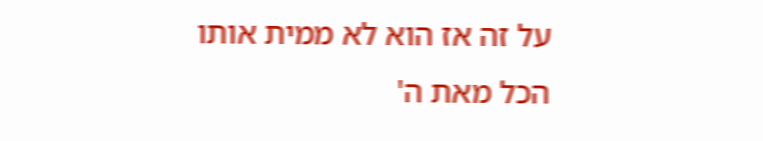על זה אז הוא לא ממית אותו
הכל מאת ה'